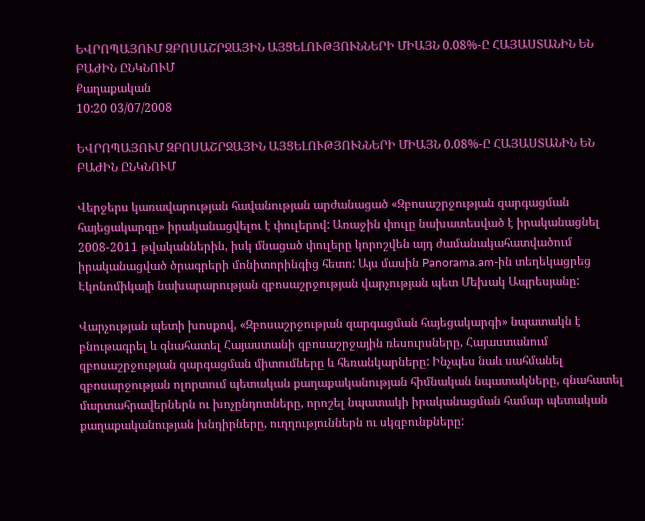ԵՎՐՈՊԱՅՈՒՄ ԶԲՈՍԱՇՐՋԱՅԻՆ ԱՅՑԵԼՈՒԹՅՈՒՆՆԵՐԻ ՄԻԱՅՆ 0.08%-Ը ՀԱՅԱՍՏԱՆԻՆ ԵՆ ԲԱԺԻՆ ԸՆԿՆՈՒՄ
Քաղաքական
10:20 03/07/2008

ԵՎՐՈՊԱՅՈՒՄ ԶԲՈՍԱՇՐՋԱՅԻՆ ԱՅՑԵԼՈՒԹՅՈՒՆՆԵՐԻ ՄԻԱՅՆ 0.08%-Ը ՀԱՅԱՍՏԱՆԻՆ ԵՆ ԲԱԺԻՆ ԸՆԿՆՈՒՄ

Վերջերս կառավարության հավանության արժանացած «Զբոսաշրջության զարգացման հայեցակարգը» իրականացվելու է փուլերով: Առաջին փուլը նախատեսված է իրականացնել 2008-2011 թվականներին, իսկ մնացած փուլերը կորոշվեն այդ ժամանակահատվածում իրականացված ծրագրերի մոնիտորինգից հետո: Այս մասին Panorama.am-ին տեղեկացրեց Էկոնոմիկայի նախարարության զբոսաշրջության վարչության պետ Մեխակ Ապրեսյանը:

Վարչության պետի խոսքով, «Զբոսաշրջության զարգացման հայեցակարգի» նպատակն է բնութագրել և գնահատել Հայաստանի զբոսաշրջային ռեսուրսները, Հայաստանում զբոսաշրջության զարգացման միտումները և հեռանկարները: Ինչպես նաև սահմանել զբոսարջության ոլորտում պետական քաղաքականության հիմնական նպատակները, գնահատել մարտահրավերներն ու խոչընդոտները, որոշել նպատակի իրականացման համար պետական քաղաքականության խնդիրները, ուղղություններն ու սկզբունքները: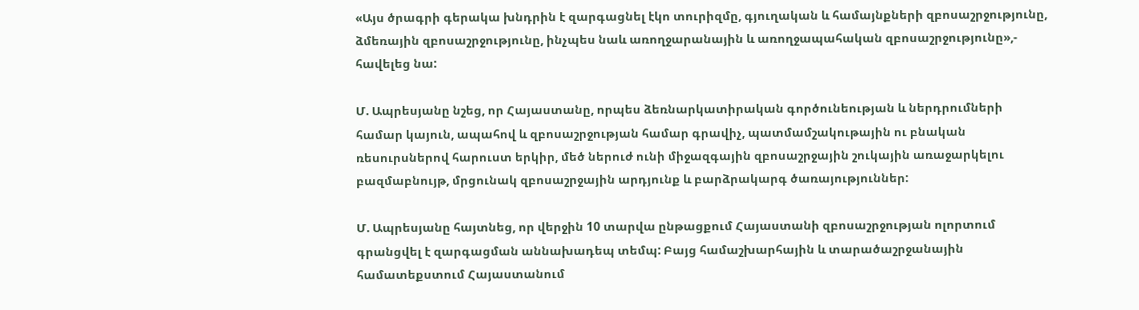«Այս ծրագրի գերակա խնդրին է զարգացնել էկո տուրիզմը, գյուղական և համայնքների զբոսաշրջությունը, ձմեռային զբոսաշրջությունը, ինչպես նաև առողջարանային և առողջապահական զբոսաշրջությունը»,- հավելեց նա:

Մ. Ապրեսյանը նշեց, որ Հայաստանը, որպես ձեռնարկատիրական գործունեության և ներդրումների համար կայուն, ապահով և զբոսաշրջության համար գրավիչ, պատմամշակութային ու բնական ռեսուրսներով հարուստ երկիր, մեծ ներուժ ունի միջազգային զբոսաշրջային շուկային առաջարկելու բազմաբնույթ, մրցունակ զբոսաշրջային արդյունք և բարձրակարգ ծառայություններ:

Մ. Ապրեսյանը հայտնեց, որ վերջին 10 տարվա ընթացքում Հայաստանի զբոսաշրջության ոլորտում գրանցվել է զարգացման աննախադեպ տեմպ: Բայց համաշխարհային և տարածաշրջանային համատեքստում Հայաստանում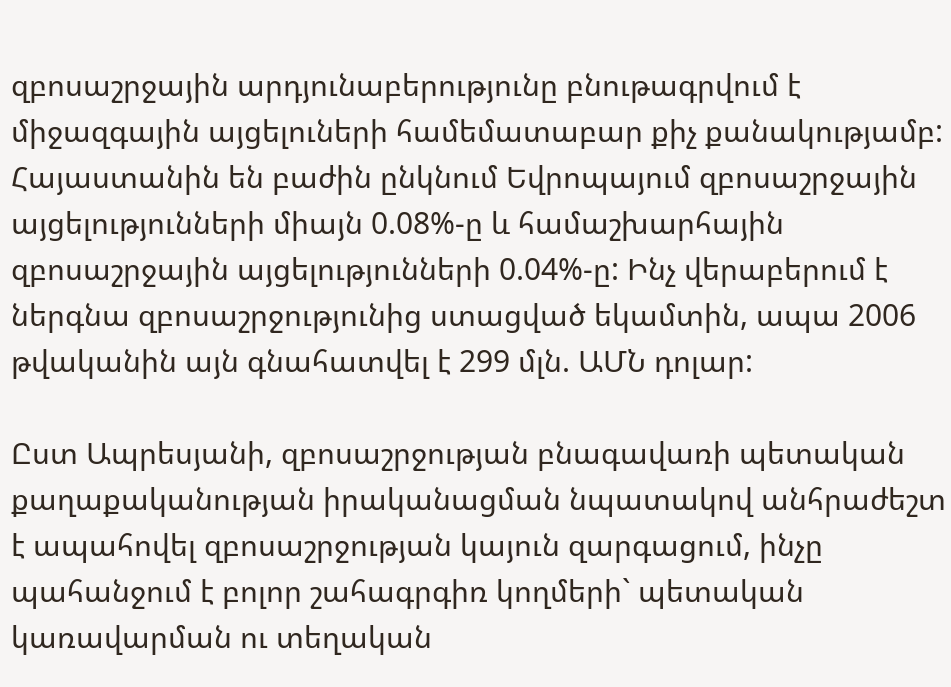զբոսաշրջային արդյունաբերությունը բնութագրվում է միջազգային այցելուների համեմատաբար քիչ քանակությամբ: Հայաստանին են բաժին ընկնում Եվրոպայում զբոսաշրջային այցելությունների միայն 0.08%-ը և համաշխարհային զբոսաշրջային այցելությունների 0.04%-ը: Ինչ վերաբերում է ներգնա զբոսաշրջությունից ստացված եկամտին, ապա 2006 թվականին այն գնահատվել է 299 մլն. ԱՄՆ դոլար:

Ըստ Ապրեսյանի, զբոսաշրջության բնագավառի պետական քաղաքականության իրականացման նպատակով անհրաժեշտ է ապահովել զբոսաշրջության կայուն զարգացում, ինչը պահանջում է բոլոր շահագրգիռ կողմերի` պետական կառավարման ու տեղական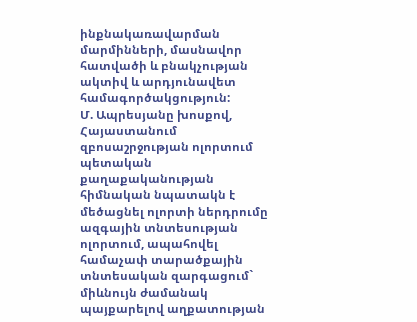ինքնակառավարման մարմինների, մասնավոր հատվածի և բնակչության ակտիվ և արդյունավետ համագործակցություն:
Մ. Ապրեսյանը խոսքով, Հայաստանում զբոսաշրջության ոլորտում պետական քաղաքականության հիմնական նպատակն է մեծացնել ոլորտի ներդրումը ազգային տնտեսության ոլորտում, ապահովել համաչափ տարածքային տնտեսական զարգացում` միևնույն ժամանակ պայքարելով աղքատության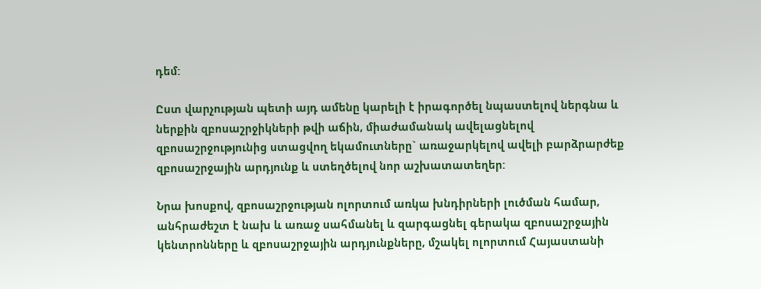դեմ:

Ըստ վարչության պետի այդ ամենը կարելի է իրագործել նպաստելով ներգնա և ներքին զբոսաշրջիկների թվի աճին, միաժամանակ ավելացնելով զբոսաշրջությունից ստացվող եկամուտները` առաջարկելով ավելի բարձրարժեք զբոսաշրջային արդյունք և ստեղծելով նոր աշխատատեղեր:

Նրա խոսքով, զբոսաշրջության ոլորտում առկա խնդիրների լուծման համար, անհրաժեշտ է նախ և առաջ սահմանել և զարգացնել գերակա զբոսաշրջային կենտրոնները և զբոսաշրջային արդյունքները, մշակել ոլորտում Հայաստանի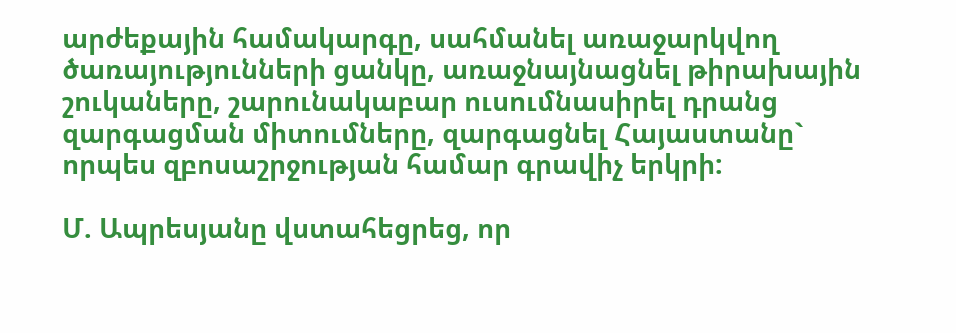արժեքային համակարգը, սահմանել առաջարկվող ծառայությունների ցանկը, առաջնայնացնել թիրախային շուկաները, շարունակաբար ուսումնասիրել դրանց զարգացման միտումները, զարգացնել Հայաստանը` որպես զբոսաշրջության համար գրավիչ երկրի:

Մ. Ապրեսյանը վստահեցրեց, որ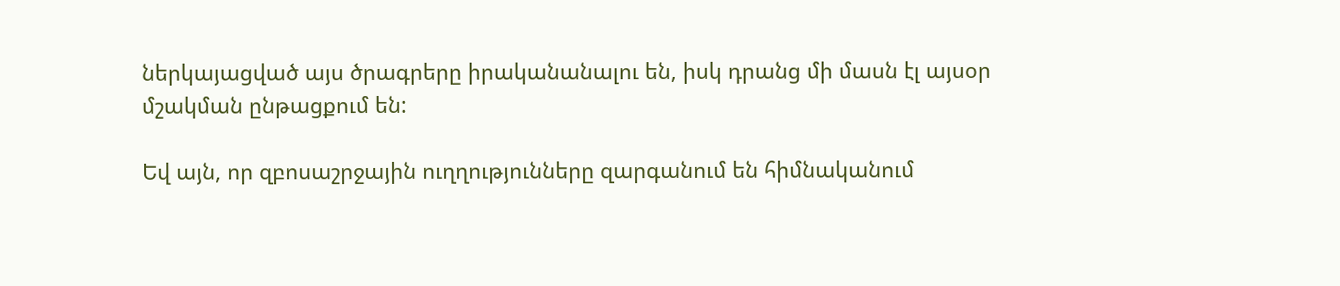ներկայացված այս ծրագրերը իրականանալու են, իսկ դրանց մի մասն էլ այսօր մշակման ընթացքում են:

Եվ այն, որ զբոսաշրջային ուղղությունները զարգանում են հիմնականում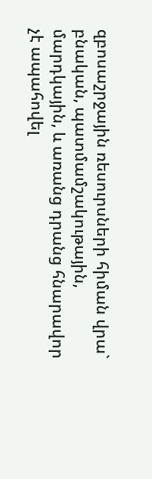զբոսաշրջային ռեսուրսների հիման վրա` բնական, պատմամշակութային, մարդկային, և առանց դրանց հնարավոր չէ ապահովել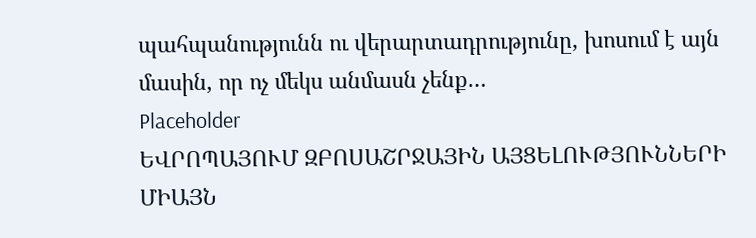պահպանությունն ու վերարտադրությունը, խոսում է այն մասին, որ ոչ մեկս անմասն չենք…
Placeholder
ԵՎՐՈՊԱՅՈՒՄ ԶԲՈՍԱՇՐՋԱՅԻՆ ԱՅՑԵԼՈՒԹՅՈՒՆՆԵՐԻ ՄԻԱՅՆ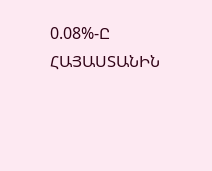0.08%-Ը ՀԱՅԱՍՏԱՆԻՆ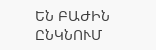ԵՆ ԲԱԺԻՆ ԸՆԿՆՈՒՄ